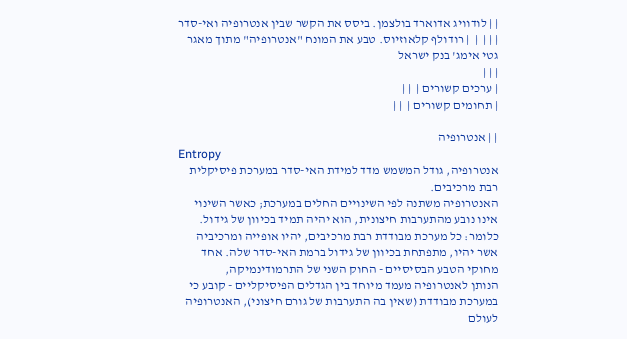| | לודוויג אדוארד בולצמן. ביסס את הקשר שבין אנטרופיה ואי-סדר | | |  |  | רודולף קלאוזיוס. טבע את המונח "אנטרופיה" מתוך מאגר גטי אימג' בנק ישראל
| | |
| ערכים קשורים |  | |
| תחומים קשורים |  | |

| | אנטרופיה
Entropy
אנטרופיה, גודל המשמש מדד למידת האי-סדר במערכת פיסיקלית רבת מרכיבים.
האנטרופיה משתנה לפי השינויים החלים במערכת; כאשר השינוי אינו נובע מהתערבות חיצונית, הוא יהיה תמיד בכיוון של גידול. כלומר: כל מערכת מבודדת רבת מרכיבים, יהיו אופייה ומרכיביה אשר יהיו, מתפתחת בכיוון של גידול ברמת האי-סדר שלה. אחד מחוקי הטבע הבסיסיים - החוק השני של התרמודינמיקה,
הנותן לאנטרופיה מעמד מיוחד בין הגדלים הפיסיקליים - קובע כי במערכת מבודדת (שאין בה התערבות של גורם חיצוני), האנטרופיה לעולם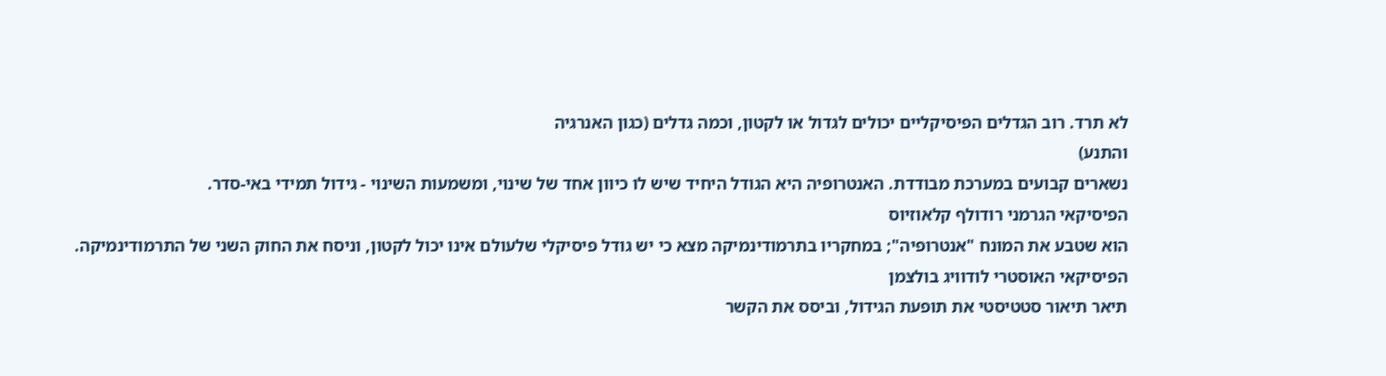לא תרד. רוב הגדלים הפיסיקליים יכולים לגדול או לקטון, וכמה גדלים (כגון האנרגיה
והתנע)
נשארים קבועים במערכת מבודדת. האנטרופיה היא הגודל היחיד שיש לו כיוון אחד של שינוי, ומשמעות השינוי - גידול תמידי באי-סדר.
הפיסיקאי הגרמני רודולף קלאוזיוס
הוא שטבע את המונח "אנטרופיה"; במחקריו בתרמודינמיקה מצא כי יש גודל פיסיקלי שלעולם אינו יכול לקטון, וניסח את החוק השני של התרמודינמיקה. הפיסיקאי האוסטרי לודוויג בולצמן
תיאר תיאור סטטיסטי את תופעת הגידול, וביסס את הקשר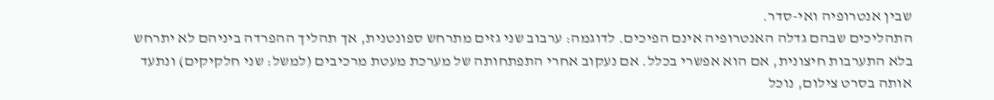שבין אנטרופיה ואי-סדר.
התהליכים שבהם גדלה האנטרופיה אינם הפיכים. לדוגמה: ערבוב שני גזים מתרחש ספונטנית, אך תהליך ההפרדה ביניהם לא יתרחש בלא התערבות חיצונית, אם הוא אפשרי בכלל. אם נעקוב אחרי התפתחותה של מערכת מעטת מרכיבים (למשל: שני חלקיקים) ונתעד אותה בסרט צילום, נוכל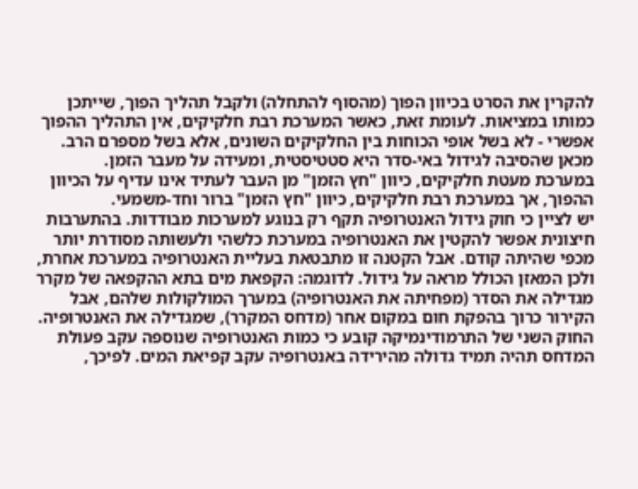להקרין את הסרט בכיוון הפוך (מהסוף להתחלה) ולקבל תהליך הפוך, שייתכן כמותו במציאות. לעומת זאת, כאשר המערכת רבת חלקיקים, אין התהליך ההפוך אפשרי - לא בשל אופי הכוחות בין החלקיקים השונים, אלא בשל מספרם הרב. מכאן שהסיבה לגידול באי-סדר היא סטטיסטית, ומעידה על מעבר הזמן.
במערכת מעטת חלקיקים, כיוון "חץ הזמן" מן העבר לעתיד אינו עדיף על הכיוון ההפוך, אך במערכת רבת חלקיקים, כיוון "חץ הזמן" ברור וחד-משמעי.
יש לציין כי חוק גידול האנטרופיה תקף רק בנוגע למערכות מבודדות. בהתערבות חיצונית אפשר להקטין את האנטרופיה במערכת כלשהי ולעשותה מסודרת יותר מכפי שהיתה קודם. אבל הקטנה זו מתבטאת בעליית האנטרופיה במערכת אחרת, ולכן המאזן הכולל מראה על גידול. לדוגמה: הקפאת מים בתא ההקפאה של מקרר מגדילה את הסדר (מפחיתה את האנטרופיה) במערך המולקולות שלהם, אבל הקירור כרוך בהפקת חום במקום אחר (מדחס המקרר), שמגדילה את האנטרופיה. החוק השני של התרמודינמיקה קובע כי כמות האנטרופיה שנוספה עקב פעולת המדחס תהיה תמיד גדולה מהירידה באנטרופיה עקב קפיאת המים. לפיכך,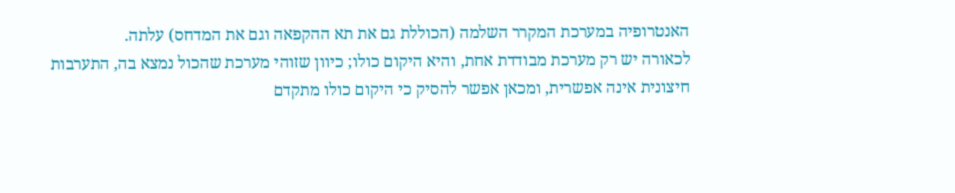האנטרופיה במערכת המקרר השלמה (הכוללת גם את תא ההקפאה וגם את המדחס) עלתה.
לכאורה יש רק מערכת מבודדת אחת, והיא היקום כולו; כיוון שזוהי מערכת שהכול נמצא בה, התערבות חיצונית אינה אפשרית, ומכאן אפשר להסיק כי היקום כולו מתקדם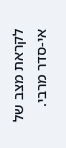לקראת מצב של אי-סדר מרבי.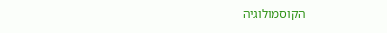הקוסמולוגיה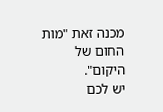מכנה זאת "מות החום של היקום".
יש לכם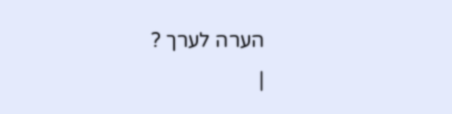הערה לערך ?
|